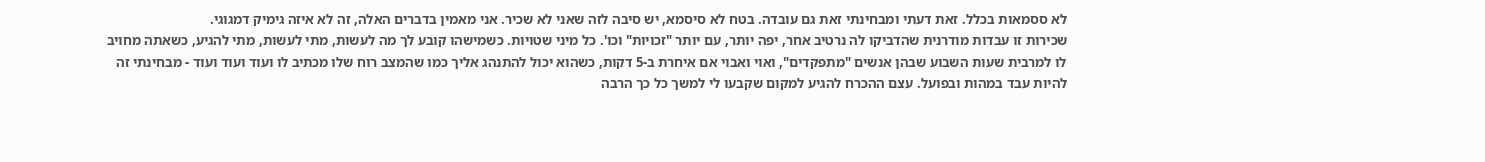לא ססמאות בכלל. זאת דעתי ומבחינתי זאת גם עובדה. בטח לא סיסמא, יש סיבה לזה שאני לא שכיר. אני מאמין בדברים האלה, זה לא איזה גימיק דמגוגי.
שכירות זו עבדות מודרנית שהדביקו לה נרטיב אחר, יפה יותר, עם יותר "זכויות" וכו'. כל מיני שטויות. כשמישהו קובע לך מה לעשות, מתי לעשות, מתי להגיע, כשאתה מחויב לו למרבית שעות השבוע שבהן אנשים "מתפקדים", ואוי ואבוי אם איחרת ב-5 דקות, כשהוא יכול להתנהג אליך כמו שהמצב רוח שלו מכתיב לו ועוד ועוד ועוד - מבחינתי זה להיות עבד במהות ובפועל. עצם ההכרח להגיע למקום שקבעו לי למשך כל כך הרבה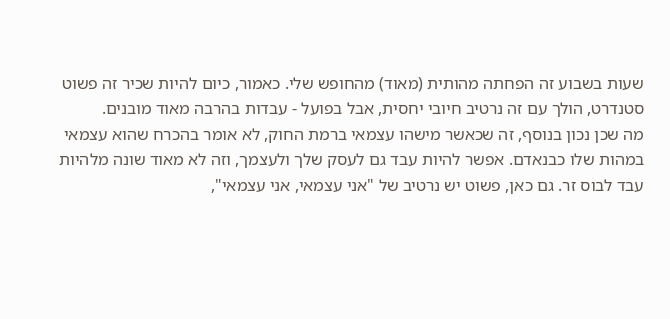שעות בשבוע זה הפחתה מהותית (מאוד) מהחופש שלי. כאמור, כיום להיות שכיר זה פשוט סטנדרט, הולך עם זה נרטיב חיובי יחסית, אבל בפועל - עבדות בהרבה מאוד מובנים.
מה שכן נכון בנוסף, זה שכאשר מישהו עצמאי ברמת החוק, לא אומר בהכרח שהוא עצמאי במהות שלו כבנאדם. אפשר להיות עבד גם לעסק שלך ולעצמך, וזה לא מאוד שונה מלהיות עבד לבוס זר. גם כאן, פשוט יש נרטיב של "אני עצמאי, אני עצמאי",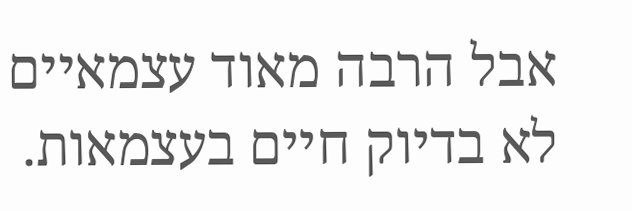אבל הרבה מאוד עצמאיים לא בדיוק חיים בעצמאות.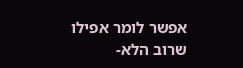אפשר לומר אפילו שרוב הלא-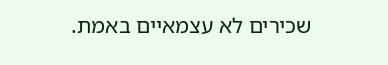שכירים לא עצמאיים באמת.